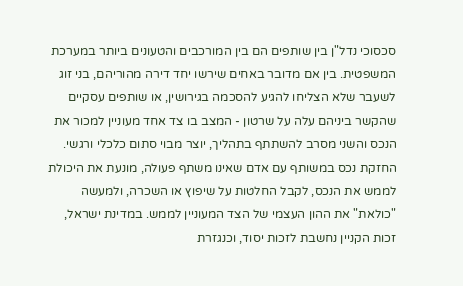סכסוכי נדל"ן בין שותפים הם בין המורכבים והטעונים ביותר במערכת המשפטית. בין אם מדובר באחים שירשו יחד דירה מהוריהם, בני זוג לשעבר שלא הצליחו להגיע להסכמה בגירושין, או שותפים עסקיים שהקשר ביניהם עלה על שרטון - המצב בו צד אחד מעוניין למכור את הנכס והשני מסרב להשתתף בתהליך, יוצר מבוי סתום כלכלי ורגשי.
החזקת נכס במשותף עם אדם שאינו משתף פעולה, מונעת את היכולת לממש את הנכס, לקבל החלטות על שיפוץ או השכרה, ולמעשה "כולאת" את ההון העצמי של הצד המעוניין לממש. במדינת ישראל, זכות הקניין נחשבת לזכות יסוד, וכנגזרת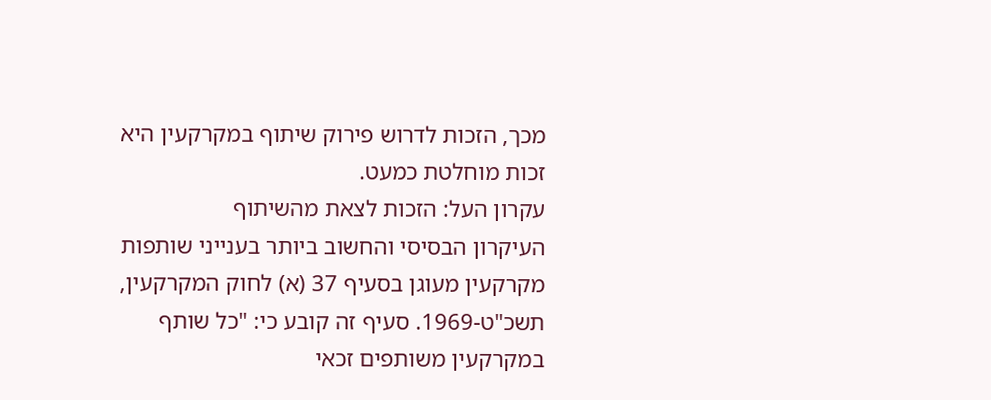מכך, הזכות לדרוש פירוק שיתוף במקרקעין היא זכות מוחלטת כמעט.
עקרון העל: הזכות לצאת מהשיתוף
העיקרון הבסיסי והחשוב ביותר בענייני שותפות מקרקעין מעוגן בסעיף 37 (א) לחוק המקרקעין, תשכ"ט-1969. סעיף זה קובע כי: "כל שותף במקרקעין משותפים זכאי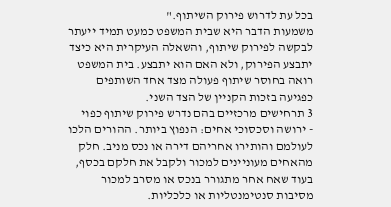בכל עת לדרוש פירוק השיתוף."
משמעות הדבר היא שבית המשפט כמעט תמיד ייעתר לבקשה לפירוק שיתוף, והשאלה העיקרית היא כיצד יתבצע הפירוק, ולא האם הוא יתבצע. בית המשפט רואה בחוסר שיתוף פעולה מצד אחד השותפים כפגיעה בזכות הקניין של הצד השני.
3 תרחישים מרכזיים בהם נדרש פירוק שיתוף כפוי
- ירושה וסכסוכי אחים: הנפוץ ביותר. ההורים הלכו לעולמם והותירו אחריהם דירה או נכס מניב. חלק מהאחים מעוניינים למכור ולקבל את חלקם בכסף, בעוד שאח אחר מתגורר בנכס או מסרב למכור מסיבות סנטימנטליות או כלכליות.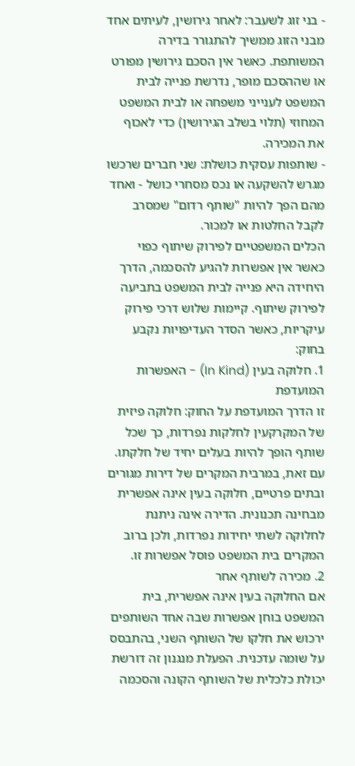- בני זוג לשעבר: לאחר גירושין, לעיתים אחד מבני הזוג ממשיך להתגורר בדירה המשותפת. כאשר אין הסכם גירושין מפורט או שההסכם מופר, נדרשת פנייה לבית המשפט לענייני משפחה או לבית המשפט המחוזי (תלוי בשלב הגירושין) כדי לאכוף את המכירה.
- שותפות עסקית כושלת: שני חברים שרכשו מגרש להשקעה או נכס מסחרי כושל - ואחד מהם הפך להיות "שותף רדום" שמסרב לקבל החלטות או למכור.
הכלים המשפטיים לפירוק שיתוף כפוי
כאשר אין אפשרות להגיע להסכמה, הדרך היחידה היא פנייה לבית המשפט בתביעה לפירוק שיתוף. קיימות שלוש דרכי פירוק עיקריות, כאשר הסדר העדיפויות נקבע בחוק:
1. חלוקה בעין (In Kind) - האפשרות המועדפת
זו הדרך המועדפת על החוק: חלוקה פיזית של המקרקעין לחלקות נפרדות, כך שכל שותף הופך להיות בעלים יחיד של חלקתו. עם זאת, במרבית המקרים של דירות מגורים ובתים פרטיים, חלוקה בעין אינה אפשרית מבחינה תכנונית. הדירה אינה ניתנת לחלוקה לשתי יחידות נפרדות, ולכן ברוב המקרים בית המשפט פוסל אפשרות זו.
2. מכירה לשותף אחר
אם החלוקה בעין אינה אפשרית, בית המשפט בוחן אפשרות שבה אחד השותפים ירכוש את חלקו של השותף השני, בהתבסס על שומה עדכנית. הפעלת מנגנון זה דורשת יכולת כלכלית של השותף הקונה והסכמה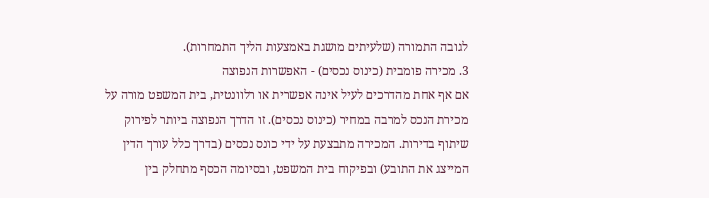לגובה התמורה (שלעיתים מושגת באמצעות הליך התמחרות).
3. מכירה פומבית (כינוס נכסים) - האפשרות הנפוצה
אם אף אחת מהדרכים לעיל אינה אפשרית או רלוונטית, בית המשפט מורה על מכירת הנכס למרבה במחיר (כינוס נכסים). זו הדרך הנפוצה ביותר לפירוק שיתוף בדירות. המכירה מתבצעת על ידי כונס נכסים (בדרך כלל עורך הדין המייצג את התובע) ובפיקוח בית המשפט, ובסיומה הכסף מתחלק בין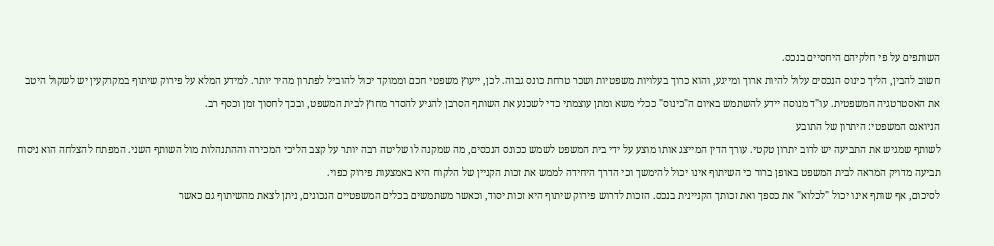השותפים על פי חלקיהם היחסיים בנכס.
חשוב להבין, הליך כינוס הנכסים עלול להיות ארוך ומייגע, והוא כרוך בעלויות משפטיות ושכר טרחת כונס גבוה. לכן, ייעוץ משפטי חכם וממוקד יכול להוביל לפתרון מהיר יותר. למידע המלא על פירוק שיתוף במקרקעין יש לשקול היטב את האסטרטגיה המשפטית. עו"ד מנוסה יידע להשתמש באיום ה"כינוס" ככלי משא ומתן עוצמתי כדי לשכנע את השותף הסרבן להגיע להסדר מחוץ לבית המשפט, ובכך לחסוך זמן וכסף רב.
הניואנס המשפטי: היתרון של התובע
לשותף שמגיש את התביעה יש לרוב יתרון טקטי. עורך הדין המייצג אותו מוצע על ידי בית המשפט לשמש ככונס הנכסים, מה שמקנה לו שליטה רבה יותר על קצב הליכי המכירה וההתנהלות מול השותף השני. המפתח להצלחה הוא ניסוח תביעה מדויק המראה לבית המשפט באופן ברור כי השיתוף אינו יכול להימשך וכי הדרך היחידה לממש את זכות הקניין של הלקוח היא באמצעות פירוק כפוי.
לסיכום, אף שותף אינו יכול "לכלוא" את כספך ואת זכותך הקניינית בנכס. הזכות לדרוש פירוק שיתוף היא זכות יסוד, וכאשר משתמשים בכלים המשפטיים הנכונים, ניתן לצאת מהשיתוף גם כאשר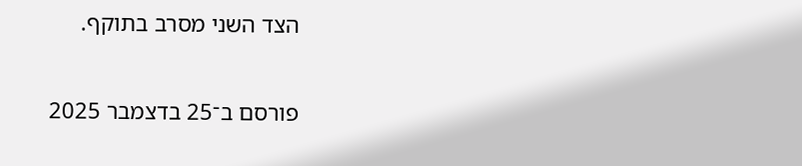הצד השני מסרב בתוקף.

פורסם ב־25 בדצמבר 2025